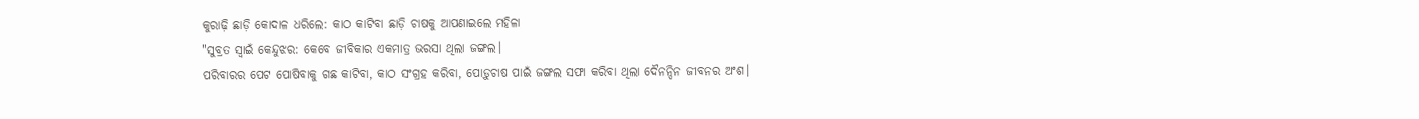କୁରାଢ଼ି ଛାଡ଼ି କୋଦାଳ ଧରିଲେ: କାଠ କାଟିବା ଛାଡ଼ି ଚାଷକୁ ଆପଣାଇଲେ ମହିଳା
"ସୁବ୍ରତ ସ୍ବାଇଁ କେନ୍ଦୁଝର: କେବେ ଜୀବିକାର ଏକମାତ୍ର ଭରସା ଥିଲା ଜଙ୍ଗଲ।
ପରିବାରର ପେଟ ପୋଷିବାକୁ ଗଛ କାଟିବା, କାଠ ସଂଗ୍ରହ କରିବା, ପୋଡ଼ୁଚାଷ ପାଇଁ ଜଙ୍ଗଲ ସଫା କରିବା ଥିଲା ଦୈନନ୍ଦିନ ଜୀବନର ଅଂଶ।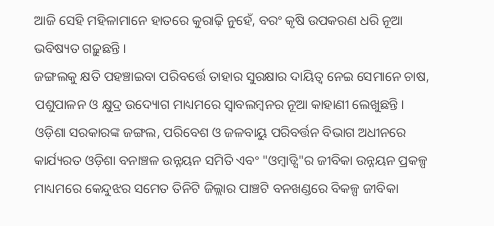ଆଜି ସେହି ମହିଳାମାନେ ହାତରେ କୁରାଢ଼ି ନୁହେଁ, ବରଂ କୃଷି ଉପକରଣ ଧରି ନୂଆ ଭବିଷ୍ୟତ ଗଢ଼ୁଛନ୍ତି।
ଜଙ୍ଗଲକୁ କ୍ଷତି ପହଞ୍ଚାଇବା ପରିବର୍ତ୍ତେ ତାହାର ସୁରକ୍ଷାର ଦାୟିତ୍ୱ ନେଇ ସେମାନେ ଚାଷ, ପଶୁପାଳନ ଓ କ୍ଷୁଦ୍ର ଉଦ୍ୟୋଗ ମାଧ୍ୟମରେ ସ୍ୱାବଲମ୍ବନର ନୂଆ କାହାଣୀ ଲେଖୁଛନ୍ତି।
ଓଡ଼ିଶା ସରକାରଙ୍କ ଜଙ୍ଗଲ, ପରିବେଶ ଓ ଜଳବାୟୁ ପରିବର୍ତ୍ତନ ବିଭାଗ ଅଧୀନରେ କାର୍ଯ୍ୟରତ ଓଡ଼ିଶା ବନାଞ୍ଚଳ ଉନ୍ନୟନ ସମିତି ଏବଂ "ଓମ୍ବାଡ୍ସି"ର ଜୀବିକା ଉନ୍ନୟନ ପ୍ରକଳ୍ପ ମାଧ୍ୟମରେ କେନ୍ଦୁଝର ସମେତ ତିନିଟି ଜିଲ୍ଲାର ପାଞ୍ଚଟି ବନଖଣ୍ଡରେ ବିକଳ୍ପ ଜୀବିକା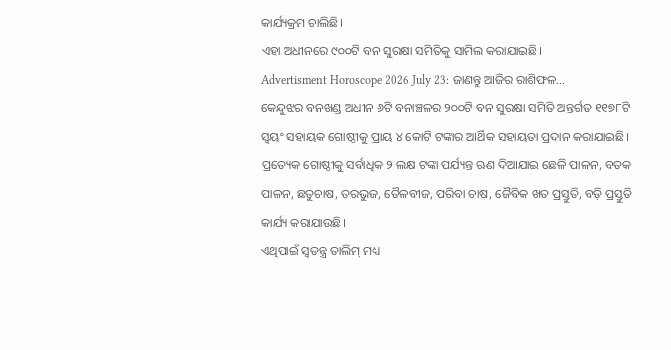କାର୍ଯ୍ୟକ୍ରମ ଚାଲିଛି।
ଏହା ଅଧୀନରେ ୯୦୦ଟି ବନ ସୁରକ୍ଷା ସମିତିକୁ ସାମିଲ କରାଯାଇଛି।
Advertisment Horoscope 2026 July 23: ଜାଣନ୍ତୁ ଆଜିର ରାଶିଫଳ...
କେନ୍ଦୁଝର ବନଖଣ୍ଡ ଅଧୀନ ୬ଟି ବନାଞ୍ଚଳର ୨୦୦ଟି ବନ ସୁରକ୍ଷା ସମିତି ଅନ୍ତର୍ଗତ ୧୧୭୮ଟି ସ୍ୱୟଂ ସହାୟକ ଗୋଷ୍ଠୀକୁ ପ୍ରାୟ ୪ କୋଟି ଟଙ୍କାର ଆର୍ଥିକ ସହାୟତା ପ୍ରଦାନ କରାଯାଇଛି।
ପ୍ରତ୍ୟେକ ଗୋଷ୍ଠୀକୁ ସର୍ବାଧିକ ୨ ଲକ୍ଷ ଟଙ୍କା ପର୍ଯ୍ୟନ୍ତ ଋଣ ଦିଆଯାଇ ଛେଳି ପାଳନ, ବତକ ପାଳନ, ଛତୁଚାଷ, ତରଭୁଜ, ତୈଳବୀଜ, ପରିବା ଚାଷ, ଜୈବିକ ଖତ ପ୍ରସ୍ତୁତି, ବଡ଼ି ପ୍ରସ୍ତୁତି କାର୍ଯ୍ୟ କରାଯାଉଛି।
ଏଥିପାଇଁ ସ୍ୱତନ୍ତ୍ର ତାଲିମ୍ ମଧ୍ୟ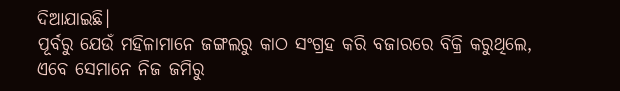ଦିଆଯାଇଛି।
ପୂର୍ବରୁ ଯେଉଁ ମହିଳାମାନେ ଜଙ୍ଗଲରୁ କାଠ ସଂଗ୍ରହ କରି ବଜାରରେ ବିକ୍ରି କରୁଥିଲେ, ଏବେ ସେମାନେ ନିଜ ଜମିରୁ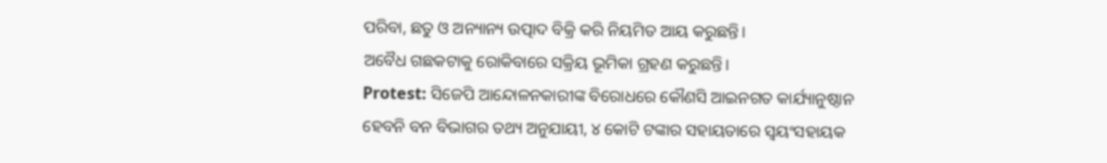ପରିବା, ଛତୁ ଓ ଅନ୍ୟାନ୍ୟ ଉତ୍ପାଦ ବିକ୍ରି କରି ନିୟମିତ ଆୟ କରୁଛନ୍ତି।
ଅବୈଧ ଗଛକଟାକୁ ରୋକିବାରେ ସକ୍ରିୟ ଭୂମିକା ଗ୍ରହଣ କରୁଛନ୍ତି।
Protest: ସିଜେପି ଆନ୍ଦୋଳନକାରୀଙ୍କ ବିରୋଧରେ କୌଣସି ଆଇନଗତ କାର୍ଯ୍ୟାନୁଷ୍ଠାନ ହେବନି ବନ ବିଭାଗର ତଥ୍ୟ ଅନୁଯାୟୀ, ୪ କୋଟି ଟଙ୍କାର ସହାୟତାରେ ସ୍ୱୟଂସହାୟକ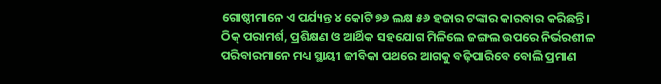ଗୋଷ୍ଠୀମାନେ ଏ ପର୍ଯ୍ୟନ୍ତ ୪ କୋଟି ୭୬ ଲକ୍ଷ ୫୬ ହଜାର ଟଙ୍କାର କାରବାର କରିଛନ୍ତି।
ଠିକ୍ ପରାମର୍ଶ, ପ୍ରଶିକ୍ଷଣ ଓ ଆର୍ଥିକ ସହଯୋଗ ମିଳିଲେ ଜଙ୍ଗଲ ଉପରେ ନିର୍ଭରଶୀଳ ପରିବାରମାନେ ମଧ୍ୟ ସ୍ଥାୟୀ ଜୀବିକା ପଥରେ ଆଗକୁ ବଢ଼ିପାରିବେ ବୋଲି ପ୍ରମାଣ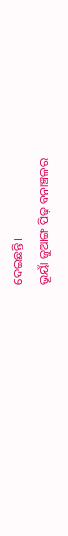ଦେଇଛନ୍ତି।
ଭୂୟାଁ ଜୁଆଙ୍ଗ ପିଢ଼ ବନାଞ୍ଚଳର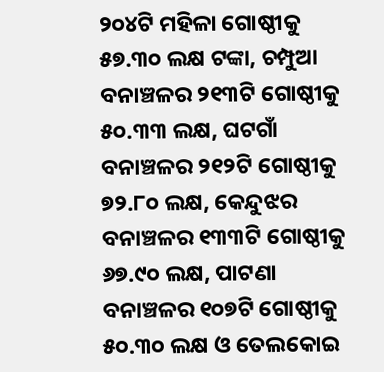୨୦୪ଟି ମହିଳା ଗୋଷ୍ଠୀକୁ ୫୭.୩୦ ଲକ୍ଷ ଟଙ୍କା, ଚମ୍ପୁଆ ବନାଞ୍ଚଳର ୨୧୩ଟି ଗୋଷ୍ଠୀକୁ ୫୦.୩୩ ଲକ୍ଷ, ଘଟଗାଁ ବନାଞ୍ଚଳର ୨୧୨ଟି ଗୋଷ୍ଠୀକୁ ୭୨.୮୦ ଲକ୍ଷ, କେନ୍ଦୁଝର ବନାଞ୍ଚଳର ୧୩୩ଟି ଗୋଷ୍ଠୀକୁ ୬୭.୯୦ ଲକ୍ଷ, ପାଟଣା ବନାଞ୍ଚଳର ୧୦୭ଟି ଗୋଷ୍ଠୀକୁ ୫୦.୩୦ ଲକ୍ଷ ଓ ତେଲକୋଇ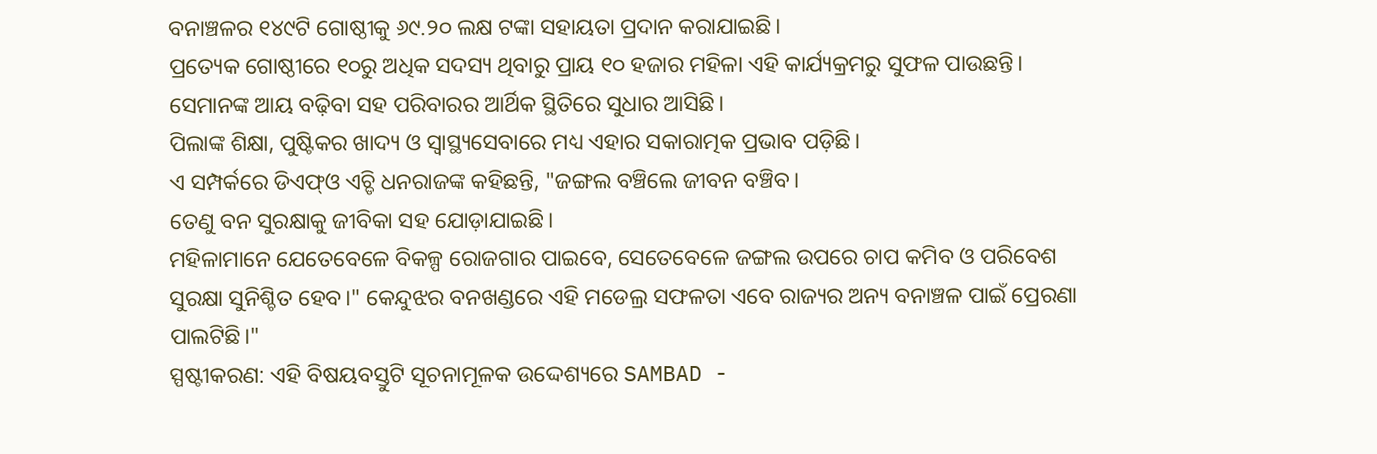ବନାଞ୍ଚଳର ୧୪୯ଟି ଗୋଷ୍ଠୀକୁ ୬୯.୨୦ ଲକ୍ଷ ଟଙ୍କା ସହାୟତା ପ୍ରଦାନ କରାଯାଇଛି।
ପ୍ରତ୍ୟେକ ଗୋଷ୍ଠୀରେ ୧୦ରୁ ଅଧିକ ସଦସ୍ୟ ଥିବାରୁ ପ୍ରାୟ ୧୦ ହଜାର ମହିଳା ଏହି କାର୍ଯ୍ୟକ୍ରମରୁ ସୁଫଳ ପାଉଛନ୍ତି।
ସେମାନଙ୍କ ଆୟ ବଢ଼ିବା ସହ ପରିବାରର ଆର୍ଥିକ ସ୍ଥିତିରେ ସୁଧାର ଆସିଛି।
ପିଲାଙ୍କ ଶିକ୍ଷା, ପୁଷ୍ଟିକର ଖାଦ୍ୟ ଓ ସ୍ୱାସ୍ଥ୍ୟସେବାରେ ମଧ୍ୟ ଏହାର ସକାରାତ୍ମକ ପ୍ରଭାବ ପଡ଼ିଛି।
ଏ ସମ୍ପର୍କରେ ଡିଏଫ୍ଓ ଏଚ୍ଡି ଧନରାଜଙ୍କ କହିଛନ୍ତି, "ଜଙ୍ଗଲ ବଞ୍ଚିଲେ ଜୀବନ ବଞ୍ଚିବ।
ତେଣୁ ବନ ସୁରକ୍ଷାକୁ ଜୀବିକା ସହ ଯୋଡ଼ାଯାଇଛି।
ମହିଳାମାନେ ଯେତେବେଳେ ବିକଳ୍ପ ରୋଜଗାର ପାଇବେ, ସେତେବେଳେ ଜଙ୍ଗଲ ଉପରେ ଚାପ କମିବ ଓ ପରିବେଶ ସୁରକ୍ଷା ସୁନିଶ୍ଚିତ ହେବ।" କେନ୍ଦୁଝର ବନଖଣ୍ଡରେ ଏହି ମଡେଲ୍ର ସଫଳତା ଏବେ ରାଜ୍ୟର ଅନ୍ୟ ବନାଞ୍ଚଳ ପାଇଁ ପ୍ରେରଣା ପାଲଟିଛି।"
ସ୍ପଷ୍ଟୀକରଣ: ଏହି ବିଷୟବସ୍ତୁଟି ସୂଚନାମୂଳକ ଉଦ୍ଦେଶ୍ୟରେ SAMBAD -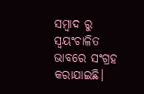ସମ୍ବାଦ ରୁ ସ୍ୱୟଂଚାଳିତ ଭାବରେ ସଂଗ୍ରହ କରାଯାଇଛି।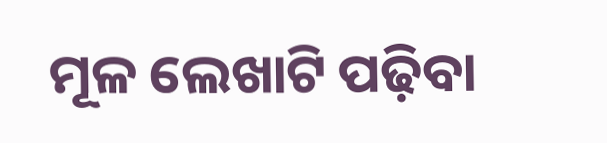ମୂଳ ଲେଖାଟି ପଢ଼ିବା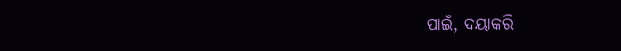ପାଇଁ, ଦୟାକରି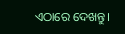ଏଠାରେ ଦେଖନ୍ତୁ।